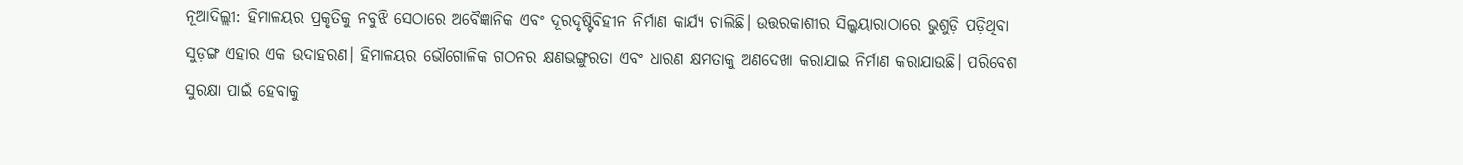ନୂଆଦିଲ୍ଲୀ: ହିମାଳୟର ପ୍ରକୃତିକୁ ନବୁଝି ସେଠାରେ ଅବୈଜ୍ଞାନିକ ଏବଂ ଦୂରଦୃଷ୍ଟିବିହୀନ ନିର୍ମାଣ କାର୍ଯ୍ୟ ଚାଲିଛି। ଉତ୍ତରକାଶୀର ସିଲ୍କୟାରାଠାରେ ଭୁଶୁଡ଼ି ପଡ଼ିଥିବା ସୁଡ଼ଙ୍ଗ ଏହାର ଏକ ଉଦାହରଣ। ହିମାଳୟର ଭୌଗୋଳିକ ଗଠନର କ୍ଷଣଭଙ୍ଗୁରତା ଏବଂ ଧାରଣ କ୍ଷମତାକୁ ଅଣଦେଖା କରାଯାଇ ନିର୍ମାଣ କରାଯାଉଛି। ପରିବେଶ ସୁରକ୍ଷା ପାଇଁ ହେବାକୁ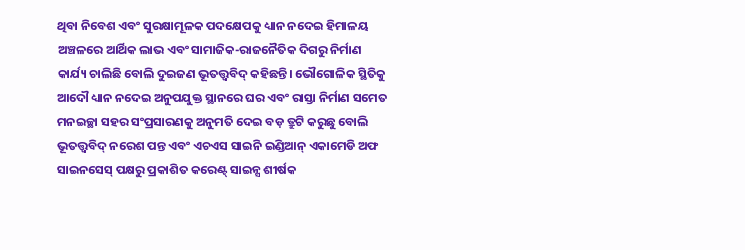ଥିବା ନିବେଶ ଏବଂ ସୁରକ୍ଷାମୂଳକ ପଦକ୍ଷେପକୁ ଧ୍ୟାନ ନଦେଇ ହିମାଳୟ ଅଞ୍ଚଳରେ ଆର୍ଥିକ ଲାଭ ଏବଂ ସାମାଜିକ-ରାଜନୈତିକ ଦିଗରୁ ନିର୍ମାଣ କାର୍ଯ୍ୟ ଚାଲିଛି ବୋଲି ଦୁଇଜଣ ଭୂତତ୍ତ୍ବବିଦ୍ କହିଛନ୍ତି। ଭୌଗୋଳିକ ସ୍ଥିତିକୁ ଆଦୌ ଧ୍ୟାନ ନଦେଇ ଅନୁପଯୁକ୍ତ ସ୍ଥାନରେ ଘର ଏବଂ ରାସ୍ତା ନିର୍ମାଣ ସମେତ ମନଇଚ୍ଛା ସହର ସଂପ୍ରସାରଣକୁ ଅନୁମତି ଦେଇ ବଡ଼ ତ୍ରୁଟି କରୁଛୁ ବୋଲି ଭୂତତ୍ତ୍ବବିଦ୍ ନରେଶ ପନ୍ତ ଏବଂ ଏଚଏସ ସାଇନି ଇଣ୍ଡିଆନ୍ ଏକାମେଡି ଅଫ ସାଇନସେସ୍ ପକ୍ଷରୁ ପ୍ରକାଶିତ କରେଣ୍ଟ୍ ସାଇନ୍ସ ଶୀର୍ଷକ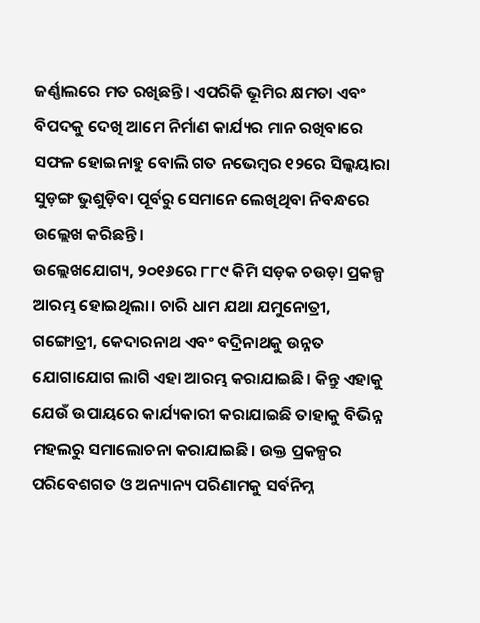ଜର୍ଣ୍ଣାଲରେ ମତ ରଖିଛନ୍ତି। ଏପରିକି ଭୂମିର କ୍ଷମତା ଏବଂ ବିପଦକୁ ଦେଖି ଆମେ ନିର୍ମାଣ କାର୍ଯ୍ୟର ମାନ ରଖିବାରେ ସଫଳ ହୋଇନାହୁ ବୋଲି ଗତ ନଭେମ୍ବର ୧୨ରେ ସିଲ୍କୟାରା ସୁଡ଼ଙ୍ଗ ଭୁଶୁଡ଼ିବା ପୂର୍ବରୁ ସେମାନେ ଲେଖିଥିବା ନିବନ୍ଧରେ ଉଲ୍ଲେଖ କରିଛନ୍ତି।
ଉଲ୍ଲେଖଯୋଗ୍ୟ, ୨୦୧୬ରେ ୮୮୯ କିମି ସଡ଼କ ଚଉଡ଼ା ପ୍ରକଳ୍ପ ଆରମ୍ଭ ହୋଇଥିଲା। ଚାରି ଧାମ ଯଥା ଯମୁନୋତ୍ରୀ, ଗଙ୍ଗୋତ୍ରୀ, କେଦାରନାଥ ଏବଂ ବଦ୍ରିନାଥକୁ ଉନ୍ନତ ଯୋଗାଯୋଗ ଲାଗି ଏହା ଆରମ୍ଭ କରାଯାଇଛି। କିନ୍ତୁ ଏହାକୁ ଯେଉଁ ଉପାୟରେ କାର୍ଯ୍ୟକାରୀ କରାଯାଇଛି ତାହାକୁ ବିଭିନ୍ନ ମହଲରୁ ସମାଲୋଚନା କରାଯାଇଛି। ଉକ୍ତ ପ୍ରକଳ୍ପର ପରିବେଶଗତ ଓ ଅନ୍ୟାନ୍ୟ ପରିଣାମକୁ ସର୍ବନିମ୍ନ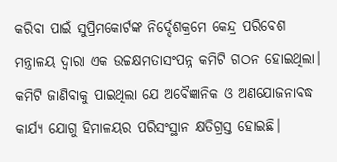କରିବା ପାଇଁ ସୁପ୍ରିମକୋର୍ଟଙ୍କ ନିର୍ଦ୍ଦେଶକ୍ରମେ କେନ୍ଦ୍ର ପରିବେଶ ମନ୍ତ୍ରାଳୟ ଦ୍ବାରା ଏକ ଉଚ୍ଚକ୍ଷମତାସଂପନ୍ନ କମିଟି ଗଠନ ହୋଇଥିଲା। କମିଟି ଜାଣିବାକୁ ପାଇଥିଲା ଯେ ଅବୈଜ୍ଞାନିକ ଓ ଅଣଯୋଜନାବଦ୍ଧ କାର୍ଯ୍ୟ ଯୋଗୁ ହିମାଳୟର ପରିସଂସ୍ଥାନ କ୍ଷତିଗ୍ରସ୍ତ ହୋଇଛି।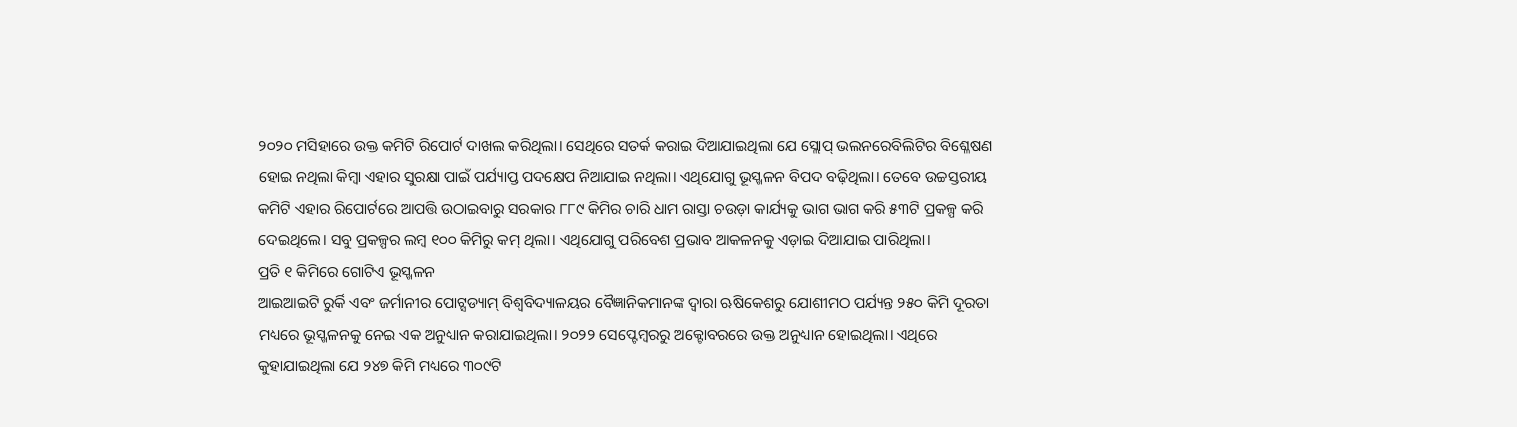୨୦୨୦ ମସିହାରେ ଉକ୍ତ କମିଟି ରିପୋର୍ଟ ଦାଖଲ କରିଥିଲା। ସେଥିରେ ସତର୍କ କରାଇ ଦିଆଯାଇଥିଲା ଯେ ସ୍ଲୋପ୍ ଭଲନରେବିଲିଟିର ବିଶ୍ଳେଷଣ ହୋଇ ନଥିଲା କିମ୍ବା ଏହାର ସୁରକ୍ଷା ପାଇଁ ପର୍ଯ୍ୟାପ୍ତ ପଦକ୍ଷେପ ନିଆଯାଇ ନଥିଲା। ଏଥିଯୋଗୁ ଭୂସ୍ଖଳନ ବିପଦ ବଢ଼ିଥିଲା। ତେବେ ଉଚ୍ଚସ୍ତରୀୟ କମିଟି ଏହାର ରିପୋର୍ଟରେ ଆପତ୍ତି ଉଠାଇବାରୁ ସରକାର ୮୮୯ କିମିର ଚାରି ଧାମ ରାସ୍ତା ଚଉଡ଼ା କାର୍ଯ୍ୟକୁ ଭାଗ ଭାଗ କରି ୫୩ଟି ପ୍ରକଳ୍ପ କରି ଦେଇଥିଲେ। ସବୁ ପ୍ରକଳ୍ପର ଲମ୍ବ ୧୦୦ କିମିରୁ କମ୍ ଥିଲା। ଏଥିଯୋଗୁ ପରିବେଶ ପ୍ରଭାବ ଆକଳନକୁ ଏଡ଼ାଇ ଦିଆଯାଇ ପାରିଥିଲା।
ପ୍ରତି ୧ କିମିରେ ଗୋଟିଏ ଭୂସ୍ଖଳନ
ଆଇଆଇଟି ରୁର୍କି ଏବଂ ଜର୍ମାନୀର ପୋଟ୍ସଡ୍ୟାମ୍ ବିଶ୍ବବିଦ୍ୟାଳୟର ବୈଜ୍ଞାନିକମାନଙ୍କ ଦ୍ବାରା ଋଷିକେଶରୁ ଯୋଶୀମଠ ପର୍ଯ୍ୟନ୍ତ ୨୫୦ କିମି ଦୂରତା ମଧ୍ୟରେ ଭୂସ୍ଖଳନକୁ ନେଇ ଏକ ଅନୁଧ୍ୟାନ କରାଯାଇଥିଲା। ୨୦୨୨ ସେପ୍ଟେମ୍ବରରୁ ଅକ୍ଟୋବରରେ ଉକ୍ତ ଅନୁଧ୍ୟାନ ହୋଇଥିଲା। ଏଥିରେ କୁହାଯାଇଥିଲା ଯେ ୨୪୭ କିମି ମଧ୍ୟରେ ୩୦୯ଟି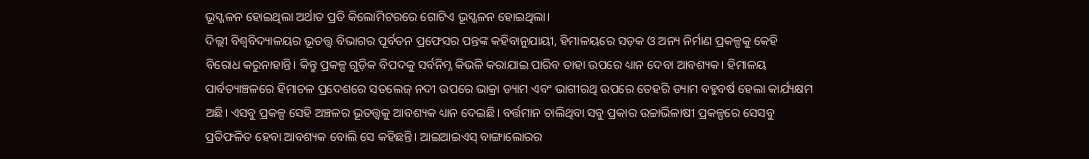ଭୂସ୍ଖଳନ ହୋଇଥିଲା ଅର୍ଥାତ ପ୍ରତି କିଲୋମିଟରରେ ଗୋଟିଏ ଭୂସ୍ଖଳନ ହୋଇଥିଲା।
ଦିଲ୍ଲୀ ବିଶ୍ବବିଦ୍ୟାଳୟର ଭୂତତ୍ତ୍ବ ବିଭାଗର ପୂର୍ବତନ ପ୍ରଫେସର ପନ୍ତଙ୍କ କହିବାନୁଯାୟୀ, ହିମାଳୟରେ ସଡ଼କ ଓ ଅନ୍ୟ ନିର୍ମାଣ ପ୍ରକଳ୍ପକୁ କେହି ବିରୋଧ କରୁନାହାନ୍ତି। କିନ୍ତୁ ପ୍ରକଳ୍ପ ଗୁଡ଼ିକ ବିପଦକୁ ସର୍ବନିମ୍ନ କିଭଳି କରାଯାଇ ପାରିବ ତାହା ଉପରେ ଧ୍ୟାନ ଦେବା ଆବଶ୍ୟକ। ହିମାଳୟ ପାର୍ବତ୍ୟାଞ୍ଚଳରେ ହିମାଚଳ ପ୍ରଦେଶରେ ସତଲେଜ୍ ନଦୀ ଉପରେ ଭାକ୍ରା ଡ୍ୟାମ ଏବଂ ଭାଗୀରଥି ଉପରେ ତେହରି ଡ୍ୟାମ ବହୁବର୍ଷ ହେଲା କାର୍ଯ୍ୟକ୍ଷମ ଅଛି। ଏସବୁ ପ୍ରକଳ୍ପ ସେହି ଅଞ୍ଚଳର ଭୂତତ୍ତ୍ବକୁ ଆବଶ୍ୟକ ଧ୍ୟାନ ଦେଇଛି। ବର୍ତ୍ତମାନ ଚାଲିଥିବା ସବୁ ପ୍ରକାର ଉଚ୍ଚାଭିଳାଷୀ ପ୍ରକଳ୍ପରେ ସେସବୁ ପ୍ରତିଫଳିତ ହେବା ଆବଶ୍ୟକ ବୋଲି ସେ କହିଛନ୍ତି। ଆଇଆଇଏସ୍ ବାଙ୍ଗାଲୋରର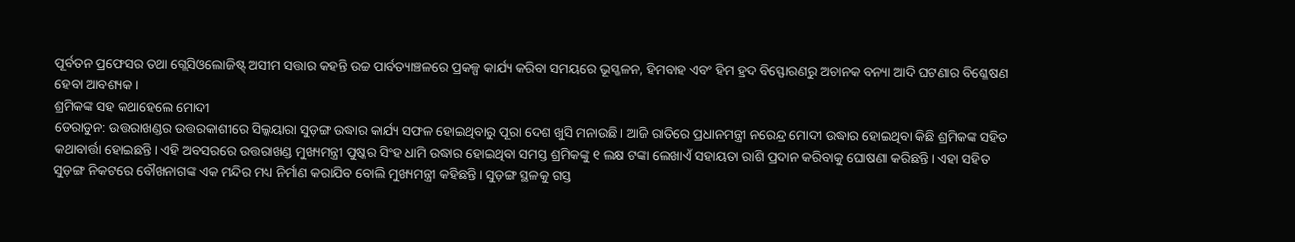ପୂର୍ବତନ ପ୍ରଫେସର ତଥା ଗ୍ଲେସିଓଲୋଜିଷ୍ଟ୍ ଅସୀମ ସତ୍ତାର କହନ୍ତି ଉଚ୍ଚ ପାର୍ବତ୍ୟାଞ୍ଚଳରେ ପ୍ରକଳ୍ପ କାର୍ଯ୍ୟ କରିବା ସମୟରେ ଭୂସ୍ଖଳନ, ହିମବାହ ଏବଂ ହିମ ହ୍ରଦ ବିସ୍ଫୋରଣରୁ ଅଚାନକ ବନ୍ୟା ଆଦି ଘଟଣାର ବିଶ୍ଳେଷଣ ହେବା ଆବଶ୍ୟକ।
ଶ୍ରମିକଙ୍କ ସହ କଥାହେଲେ ମୋଦୀ
ଡେରାଡୁନ: ଉତ୍ତରାଖଣ୍ଡର ଉତ୍ତରକାଶୀରେ ସିଲ୍କୟାରା ସୁଡ଼ଙ୍ଗ ଉଦ୍ଧାର କାର୍ଯ୍ୟ ସଫଳ ହୋଇଥିବାରୁ ପୂରା ଦେଶ ଖୁସି ମନାଉଛି। ଆଜି ରାତିରେ ପ୍ରଧାନମନ୍ତ୍ରୀ ନରେନ୍ଦ୍ର ମୋଦୀ ଉଦ୍ଧାର ହୋଇଥିବା କିଛି ଶ୍ରମିକଙ୍କ ସହିତ କଥାବାର୍ତ୍ତା ହୋଇଛନ୍ତି। ଏହି ଅବସରରେ ଉତ୍ତରାଖଣ୍ଡ ମୁଖ୍ୟମନ୍ତ୍ରୀ ପୁଷ୍କର ସିଂହ ଧାମି ଉଦ୍ଧାର ହୋଇଥିବା ସମସ୍ତ ଶ୍ରମିକଙ୍କୁ ୧ ଲକ୍ଷ ଟଙ୍କା ଲେଖାଏଁ ସହାୟତା ରାଶି ପ୍ରଦାନ କରିବାକୁ ଘୋଷଣା କରିଛନ୍ତି। ଏହା ସହିତ ସୁଡ଼ଙ୍ଗ ନିକଟରେ ବୌଖନାଗଙ୍କ ଏକ ମନ୍ଦିର ମଧ୍ୟ ନିର୍ମାଣ କରାଯିବ ବୋଲି ମୁଖ୍ୟମନ୍ତ୍ରୀ କହିଛନ୍ତି। ସୁଡ଼ଙ୍ଗ ସ୍ଥଳକୁ ଗସ୍ତ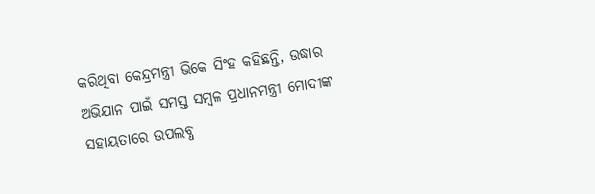କରିଥିବା କେନ୍ଦ୍ରମନ୍ତ୍ରୀ ଭିକେ ସିଂହ କହିଛନ୍ତି, ଉଦ୍ଧାର ଅଭିଯାନ ପାଇଁ ସମସ୍ତ ସମ୍ବଳ ପ୍ରଧାନମନ୍ତ୍ରୀ ମୋଦୀଙ୍କ ସହାୟତାରେ ଉପଲବ୍ଧ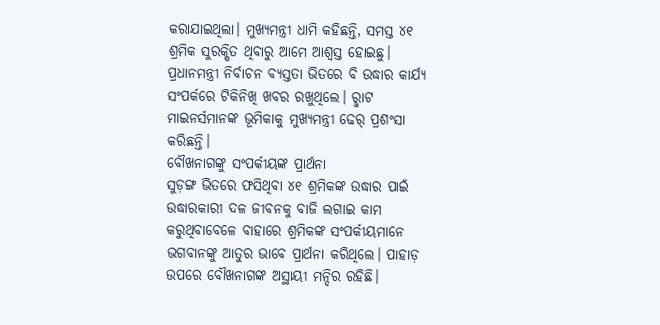କରାଯାଇଥିଲା। ମୁଖ୍ୟମନ୍ତ୍ରୀ ଧାମି କହିଛନ୍ତି, ସମସ୍ତ ୪୧ ଶ୍ରମିକ ସୁରକ୍ଷିତ ଥିବାରୁ ଆମେ ଆଶ୍ବସ୍ତ ହୋଇଛୁ। ପ୍ରଧାନମନ୍ତ୍ରୀ ନିର୍ବାଚନ ବ୍ୟସ୍ତତା ଭିତରେ ବି ଉଦ୍ଧାର କାର୍ଯ୍ୟ ସଂପର୍କରେ ଟିକିନିଖି ଖବର ରଖୁଥିଲେ। ରୢାଟ ମାଇନର୍ସମାନଙ୍କ ଭୂମିକାକୁ ମୁଖ୍ୟମନ୍ତ୍ରୀ ଢେର୍ ପ୍ରଶଂସା କରିଛନ୍ତି।
ବୌଖନାଗଙ୍କୁ ସଂପର୍କୀୟଙ୍କ ପ୍ରାର୍ଥନା
ସୁଡ଼ଙ୍ଗ ଭିତରେ ଫସିଥିବା ୪୧ ଶ୍ରମିକଙ୍କ ଉଦ୍ଧାର ପାଇଁ ଉଦ୍ଧାରକାରୀ ଦଳ ଜୀବନକୁ ବାଜି ଲଗାଇ କାମ କରୁଥିବାବେଳେ ବାହାରେ ଶ୍ରମିକଙ୍କ ସଂପର୍କୀୟମାନେ ଭଗବାନଙ୍କୁ ଆତୁର ଭାବେ ପ୍ରାର୍ଥନା କରିଥିଲେ। ପାହାଡ଼ ଉପରେ ବୌଖନାଗଙ୍କ ଅସ୍ଥାୟୀ ମନ୍ଦିର ରହିଛି।